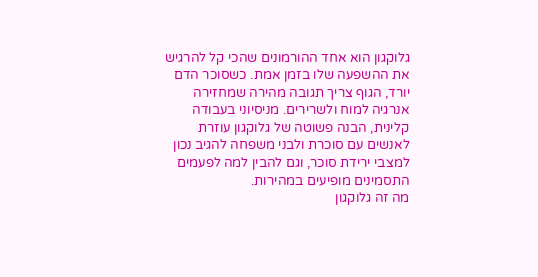גלוקגון הוא אחד ההורמונים שהכי קל להרגיש את ההשפעה שלו בזמן אמת. כשסוכר הדם יורד, הגוף צריך תגובה מהירה שמחזירה אנרגיה למוח ולשרירים. מניסיוני בעבודה קלינית, הבנה פשוטה של גלוקגון עוזרת לאנשים עם סוכרת ולבני משפחה להגיב נכון למצבי ירידת סוכר, וגם להבין למה לפעמים התסמינים מופיעים במהירות.
מה זה גלוקגון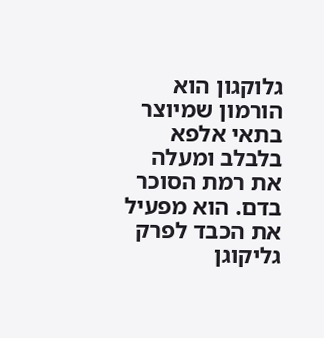גלוקגון הוא הורמון שמיוצר בתאי אלפא בלבלב ומעלה את רמת הסוכר בדם. הוא מפעיל את הכבד לפרק גליקוגן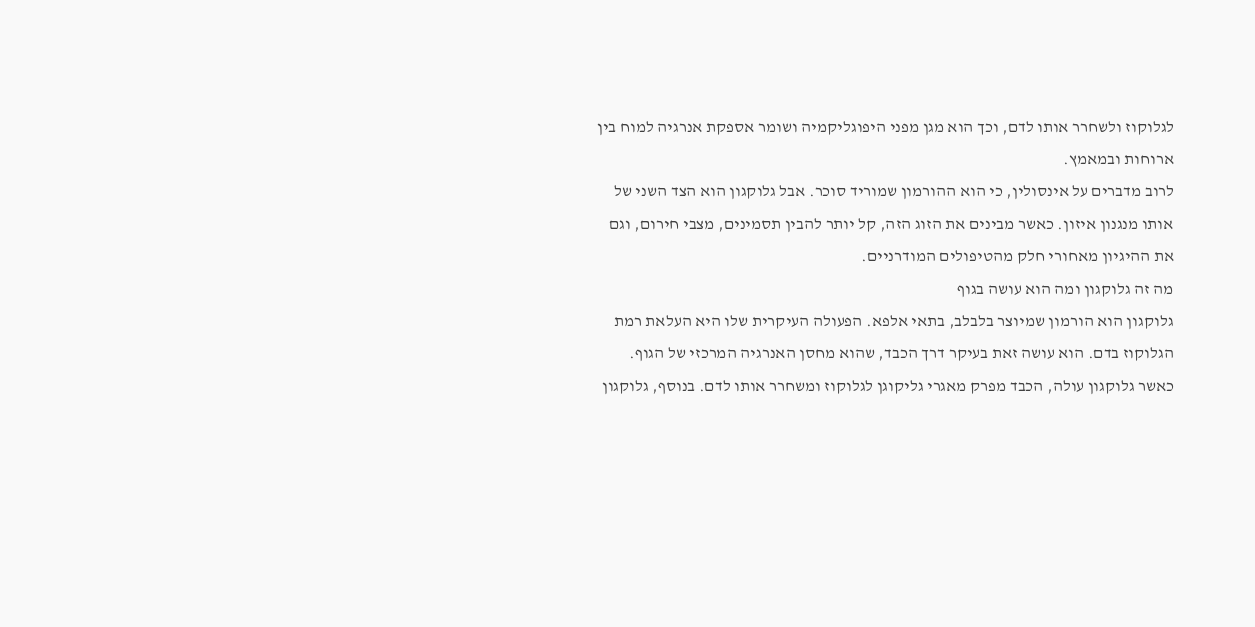לגלוקוז ולשחרר אותו לדם, וכך הוא מגן מפני היפוגליקמיה ושומר אספקת אנרגיה למוח בין ארוחות ובמאמץ.
לרוב מדברים על אינסולין, כי הוא ההורמון שמוריד סוכר. אבל גלוקגון הוא הצד השני של אותו מנגנון איזון. כאשר מבינים את הזוג הזה, קל יותר להבין תסמינים, מצבי חירום, וגם את ההיגיון מאחורי חלק מהטיפולים המודרניים.
מה זה גלוקגון ומה הוא עושה בגוף
גלוקגון הוא הורמון שמיוצר בלבלב, בתאי אלפא. הפעולה העיקרית שלו היא העלאת רמת הגלוקוז בדם. הוא עושה זאת בעיקר דרך הכבד, שהוא מחסן האנרגיה המרכזי של הגוף.
כאשר גלוקגון עולה, הכבד מפרק מאגרי גליקוגן לגלוקוז ומשחרר אותו לדם. בנוסף, גלוקגון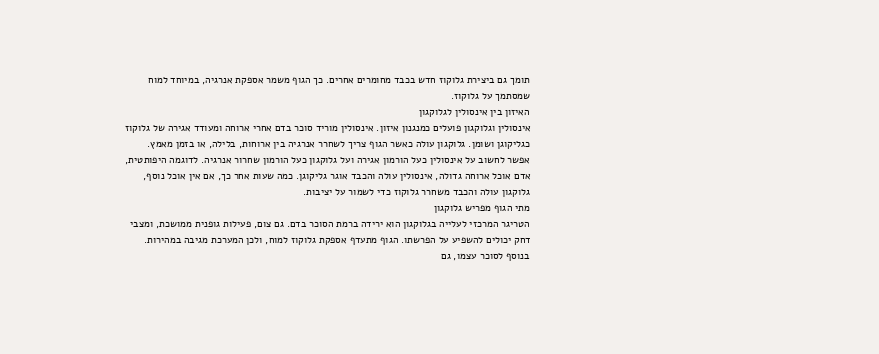תומך גם ביצירת גלוקוז חדש בכבד מחומרים אחרים. כך הגוף משמר אספקת אנרגיה, במיוחד למוח שמסתמך על גלוקוז.
האיזון בין אינסולין לגלוקגון
אינסולין וגלוקגון פועלים כמנגנון איזון. אינסולין מוריד סוכר בדם אחרי ארוחה ומעודד אגירה של גלוקוז כגליקוגן ושומן. גלוקגון עולה כאשר הגוף צריך לשחרר אנרגיה בין ארוחות, בלילה, או בזמן מאמץ.
אפשר לחשוב על אינסולין כעל הורמון אגירה ועל גלוקגון כעל הורמון שחרור אנרגיה. לדוגמה היפותטית, אדם אוכל ארוחה גדולה, אינסולין עולה והכבד אוגר גליקוגן. כמה שעות אחר כך, אם אין אוכל נוסף, גלוקגון עולה והכבד משחרר גלוקוז כדי לשמור על יציבות.
מתי הגוף מפריש גלוקגון
הטריגר המרכזי לעלייה בגלוקגון הוא ירידה ברמת הסוכר בדם. גם צום, פעילות גופנית ממושכת, ומצבי דחק יכולים להשפיע על הפרשתו. הגוף מתעדף אספקת גלוקוז למוח, ולכן המערכת מגיבה במהירות.
בנוסף לסוכר עצמו, גם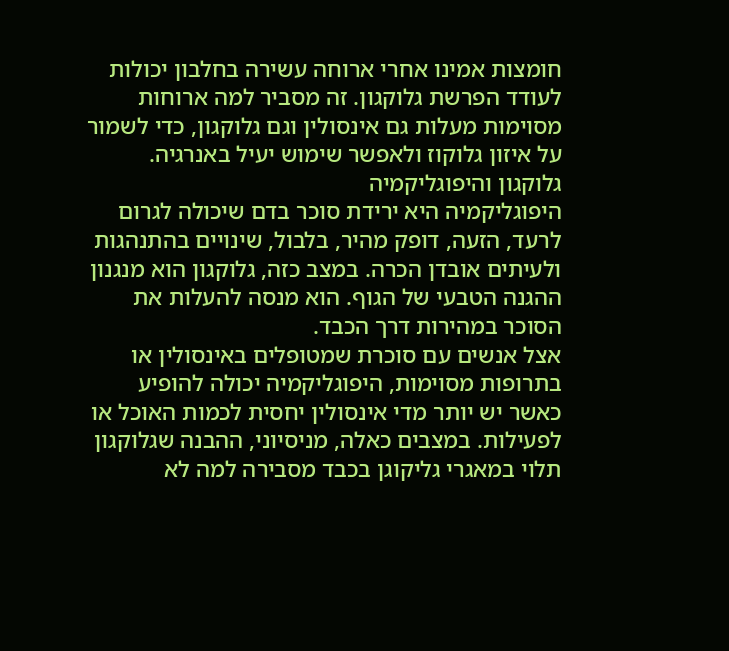חומצות אמינו אחרי ארוחה עשירה בחלבון יכולות לעודד הפרשת גלוקגון. זה מסביר למה ארוחות מסוימות מעלות גם אינסולין וגם גלוקגון, כדי לשמור על איזון גלוקוז ולאפשר שימוש יעיל באנרגיה.
גלוקגון והיפוגליקמיה
היפוגליקמיה היא ירידת סוכר בדם שיכולה לגרום לרעד, הזעה, דופק מהיר, בלבול, שינויים בהתנהגות ולעיתים אובדן הכרה. במצב כזה, גלוקגון הוא מנגנון ההגנה הטבעי של הגוף. הוא מנסה להעלות את הסוכר במהירות דרך הכבד.
אצל אנשים עם סוכרת שמטופלים באינסולין או בתרופות מסוימות, היפוגליקמיה יכולה להופיע כאשר יש יותר מדי אינסולין יחסית לכמות האוכל או לפעילות. במצבים כאלה, מניסיוני, ההבנה שגלוקגון תלוי במאגרי גליקוגן בכבד מסבירה למה לא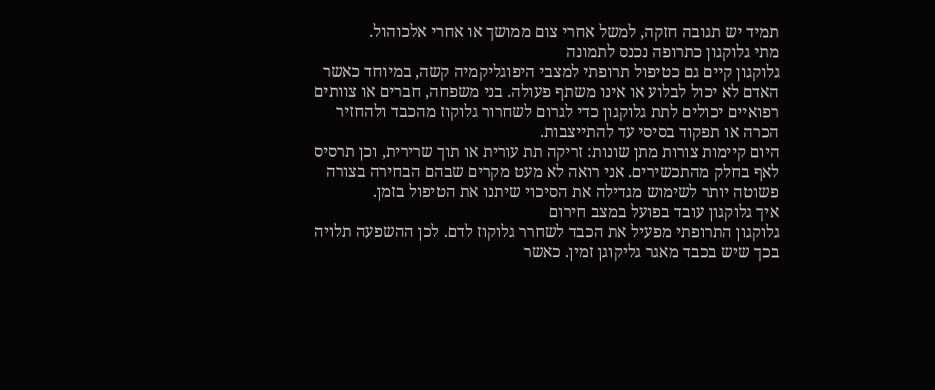תמיד יש תגובה חזקה, למשל אחרי צום ממושך או אחרי אלכוהול.
מתי גלוקגון כתרופה נכנס לתמונה
גלוקגון קיים גם כטיפול תרופתי למצבי היפוגליקמיה קשה, במיוחד כאשר האדם לא יכול לבלוע או אינו משתף פעולה. בני משפחה, חברים או צוותים רפואיים יכולים לתת גלוקגון כדי לגרום לשחרור גלוקוז מהכבד ולהחזיר הכרה או תפקוד בסיסי עד להתייצבות.
היום קיימות צורות מתן שונות: זריקה תת עורית או תוך שרירית, וכן תרסיס לאף בחלק מהתכשירים. אני רואה לא מעט מקרים שבהם הבחירה בצורה פשוטה יותר לשימוש מגדילה את הסיכוי שיתנו את הטיפול בזמן.
איך גלוקגון עובד בפועל במצב חירום
גלוקגון התרופתי מפעיל את הכבד לשחרר גלוקוז לדם. לכן ההשפעה תלויה בכך שיש בכבד מאגר גליקוגן זמין. כאשר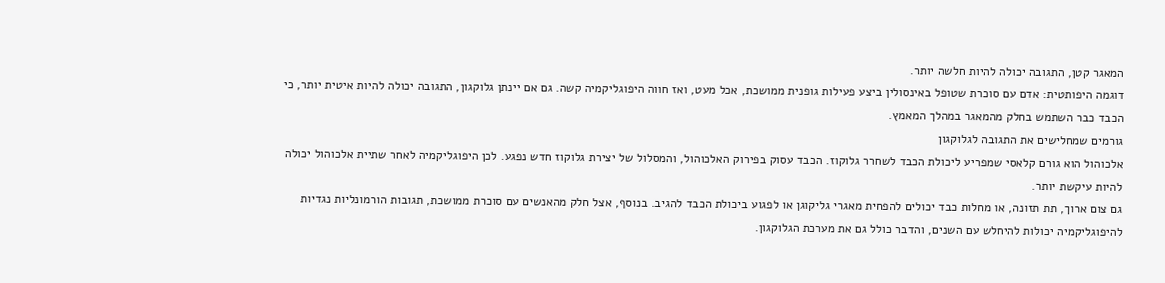המאגר קטן, התגובה יכולה להיות חלשה יותר.
דוגמה היפותטית: אדם עם סוכרת שטופל באינסולין ביצע פעילות גופנית ממושכת, אכל מעט, ואז חווה היפוגליקמיה קשה. גם אם יינתן גלוקגון, התגובה יכולה להיות איטית יותר, כי הכבד כבר השתמש בחלק מהמאגר במהלך המאמץ.
גורמים שמחלישים את התגובה לגלוקגון
אלכוהול הוא גורם קלאסי שמפריע ליכולת הכבד לשחרר גלוקוז. הכבד עסוק בפירוק האלכוהול, והמסלול של יצירת גלוקוז חדש נפגע. לכן היפוגליקמיה לאחר שתיית אלכוהול יכולה להיות עיקשת יותר.
גם צום ארוך, תת תזונה, או מחלות כבד יכולים להפחית מאגרי גליקוגן או לפגוע ביכולת הכבד להגיב. בנוסף, אצל חלק מהאנשים עם סוכרת ממושכת, תגובות הורמונליות נגדיות להיפוגליקמיה יכולות להיחלש עם השנים, והדבר כולל גם את מערכת הגלוקגון.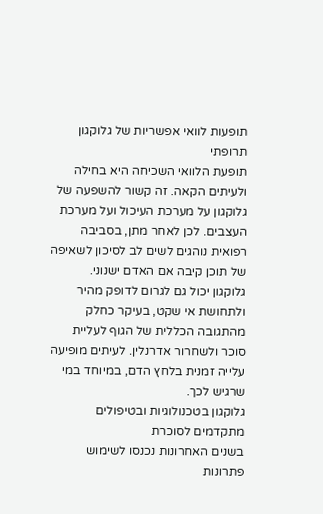תופעות לוואי אפשריות של גלוקגון תרופתי
תופעת הלוואי השכיחה היא בחילה ולעיתים הקאה. זה קשור להשפעה של גלוקגון על מערכת העיכול ועל מערכת העצבים. לכן לאחר מתן, בסביבה רפואית נוהגים לשים לב לסיכון לשאיפה של תוכן קיבה אם האדם ישנוני.
גלוקגון יכול גם לגרום לדופק מהיר ולתחושת אי שקט, בעיקר כחלק מהתגובה הכללית של הגוף לעליית סוכר ולשחרור אדרנלין. לעיתים מופיעה עלייה זמנית בלחץ הדם, במיוחד במי שרגיש לכך.
גלוקגון בטכנולוגיות ובטיפולים מתקדמים לסוכרת
בשנים האחרונות נכנסו לשימוש פתרונות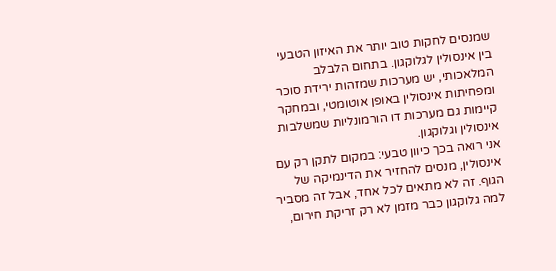שמנסים לחקות טוב יותר את האיזון הטבעי בין אינסולין לגלוקגון. בתחום הלבלב המלאכותי, יש מערכות שמזהות ירידת סוכר ומפחיתות אינסולין באופן אוטומטי, ובמחקר קיימות גם מערכות דו הורמונליות שמשלבות אינסולין וגלוקגון.
אני רואה בכך כיוון טבעי: במקום לתקן רק עם אינסולין, מנסים להחזיר את הדינמיקה של הגוף. זה לא מתאים לכל אחד, אבל זה מסביר למה גלוקגון כבר מזמן לא רק זריקת חירום,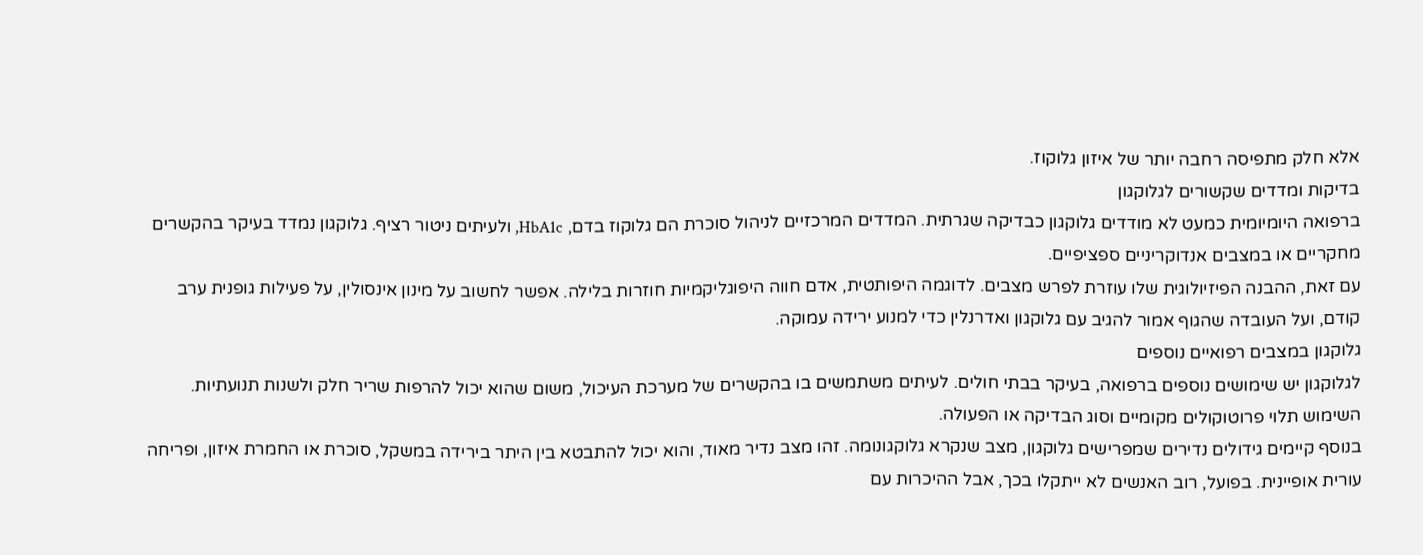אלא חלק מתפיסה רחבה יותר של איזון גלוקוז.
בדיקות ומדדים שקשורים לגלוקגון
ברפואה היומיומית כמעט לא מודדים גלוקגון כבדיקה שגרתית. המדדים המרכזיים לניהול סוכרת הם גלוקוז בדם, HbA1c, ולעיתים ניטור רציף. גלוקגון נמדד בעיקר בהקשרים מחקריים או במצבים אנדוקריניים ספציפיים.
עם זאת, ההבנה הפיזיולוגית שלו עוזרת לפרש מצבים. לדוגמה היפותטית, אדם חווה היפוגליקמיות חוזרות בלילה. אפשר לחשוב על מינון אינסולין, על פעילות גופנית ערב קודם, ועל העובדה שהגוף אמור להגיב עם גלוקגון ואדרנלין כדי למנוע ירידה עמוקה.
גלוקגון במצבים רפואיים נוספים
לגלוקגון יש שימושים נוספים ברפואה, בעיקר בבתי חולים. לעיתים משתמשים בו בהקשרים של מערכת העיכול, משום שהוא יכול להרפות שריר חלק ולשנות תנועתיות. השימוש תלוי פרוטוקולים מקומיים וסוג הבדיקה או הפעולה.
בנוסף קיימים גידולים נדירים שמפרישים גלוקגון, מצב שנקרא גלוקגונומה. זהו מצב נדיר מאוד, והוא יכול להתבטא בין היתר בירידה במשקל, סוכרת או החמרת איזון, ופריחה עורית אופיינית. בפועל, רוב האנשים לא ייתקלו בכך, אבל ההיכרות עם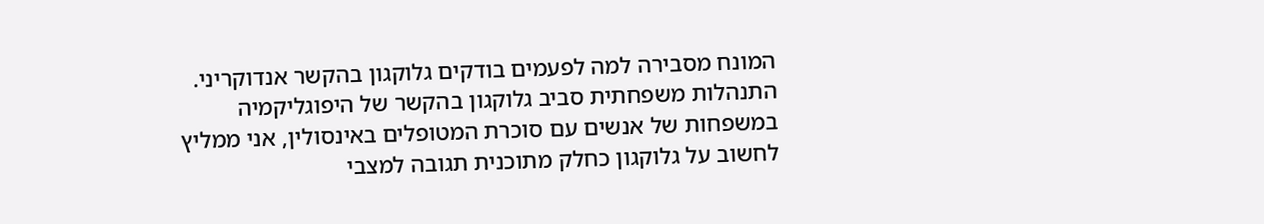המונח מסבירה למה לפעמים בודקים גלוקגון בהקשר אנדוקריני.
התנהלות משפחתית סביב גלוקגון בהקשר של היפוגליקמיה
במשפחות של אנשים עם סוכרת המטופלים באינסולין, אני ממליץ לחשוב על גלוקגון כחלק מתוכנית תגובה למצבי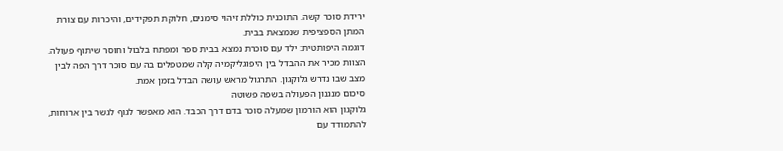ירידת סוכר קשה. התוכנית כוללת זיהוי סימנים, חלוקת תפקידים, והיכרות עם צורת המתן הספציפית שנמצאת בבית.
דוגמה היפותטית: ילד עם סוכרת נמצא בבית ספר ומפתח בלבול וחוסר שיתוף פעולה. הצוות מכיר את ההבדל בין היפוגליקמיה קלה שמטפלים בה עם סוכר דרך הפה לבין מצב שבו נדרש גלוקגון. התרגול מראש עושה הבדל בזמן אמת.
סיכום מנגנון הפעולה בשפה פשוטה
גלוקגון הוא הורמון שמעלה סוכר בדם דרך הכבד. הוא מאפשר לגוף לגשר בין ארוחות, להתמודד עם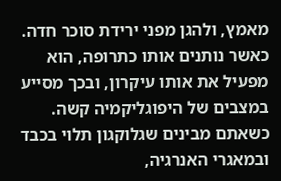מאמץ, ולהגן מפני ירידת סוכר חדה. כאשר נותנים אותו כתרופה, הוא מפעיל את אותו עיקרון, ובכך מסייע במצבים של היפוגליקמיה קשה.
כשאתם מבינים שגלוקגון תלוי בכבד ובמאגרי האנרגיה,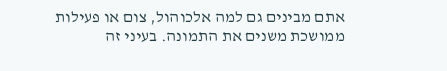אתם מבינים גם למה אלכוהול, צום או פעילות ממושכת משנים את התמונה. בעיני זה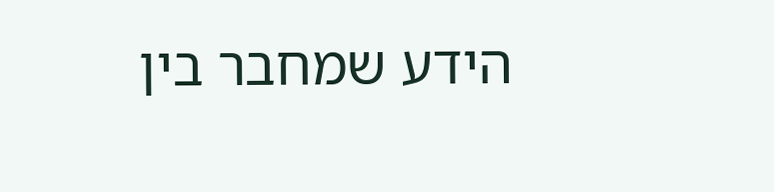הידע שמחבר בין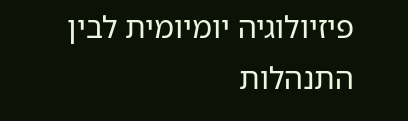פיזיולוגיה יומיומית לבין התנהלות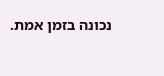נכונה בזמן אמת.